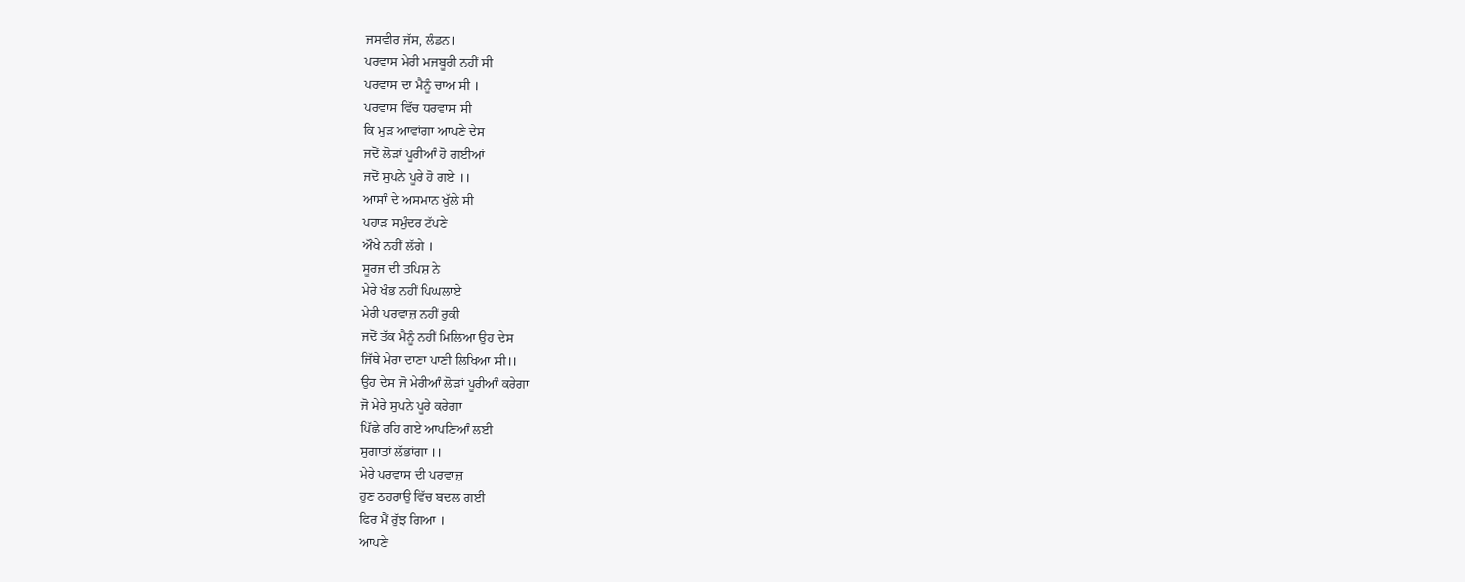ਜਸਵੀਰ ਜੱਸ, ਲੰਡਨ।
ਪਰਵਾਸ ਮੇਰੀ ਮਜਬੂਰੀ ਨਹੀਂ ਸੀ
ਪਰਵਾਸ ਦਾ ਮੈਨੂੰ ਚਾਅ ਸੀ ।
ਪਰਵਾਸ ਵਿੱਚ ਧਰਵਾਸ ਸੀ
ਕਿ ਮੁੜ ਆਵਾਂਗਾ ਆਪਣੇ ਦੇਸ
ਜਦੋਂ ਲੋੜਾਂ ਪੂਰੀਆੰ ਹੋ ਗਈਆਂ
ਜਦੋਂ ਸੁਪਨੇ ਪੂਰੇ ਹੋ ਗਏ ।।
ਆਸਾੰ ਦੇ ਅਸਮਾਨ ਖੁੱਲੇ ਸੀ
ਪਹਾੜ ਸਮੁੰਦਰ ਟੱਪਣੇ
ਔਖੇ ਨਹੀਂ ਲੱਗੇ ।
ਸੂਰਜ ਦੀ ਤਪਿਸ਼ ਨੇ
ਮੇਰੇ ਖੰਭ ਨਹੀਂ ਪਿਘਲਾਏ
ਮੇਰੀ ਪਰਵਾਜ਼ ਨਹੀਂ ਰੁਕੀ
ਜਦੋਂ ਤੱਕ ਮੈਨੂੰ ਨਹੀਂ ਮਿਲਿਆ ਉਹ ਦੇਸ
ਜਿੱਥੇ ਮੇਰਾ ਦਾਣਾ ਪਾਣੀ ਲਿਖਿਆ ਸੀ।।
ਉਹ ਦੇਸ ਜੋ ਮੇਰੀਆੰ ਲੋੜਾਂ ਪੂਰੀਆੰ ਕਰੇਗਾ
ਜੋ ਮੇਰੇ ਸੁਪਨੇ ਪੂਰੇ ਕਰੇਗਾ
ਪਿੱਛੇ ਰਹਿ ਗਏ ਆਪਣਿਆੰ ਲਈ
ਸੁਗਾਤਾਂ ਲੱਭਾਂਗਾ ।।
ਮੇਰੇ ਪਰਵਾਸ ਦੀ ਪਰਵਾਜ਼
ਹੁਣ ਠਹਰਾਉ ਵਿੱਚ ਬਦਲ ਗਈ
ਫਿਰ ਮੈਂ ਰੁੱਝ ਗਿਆ ।
ਆਪਣੇ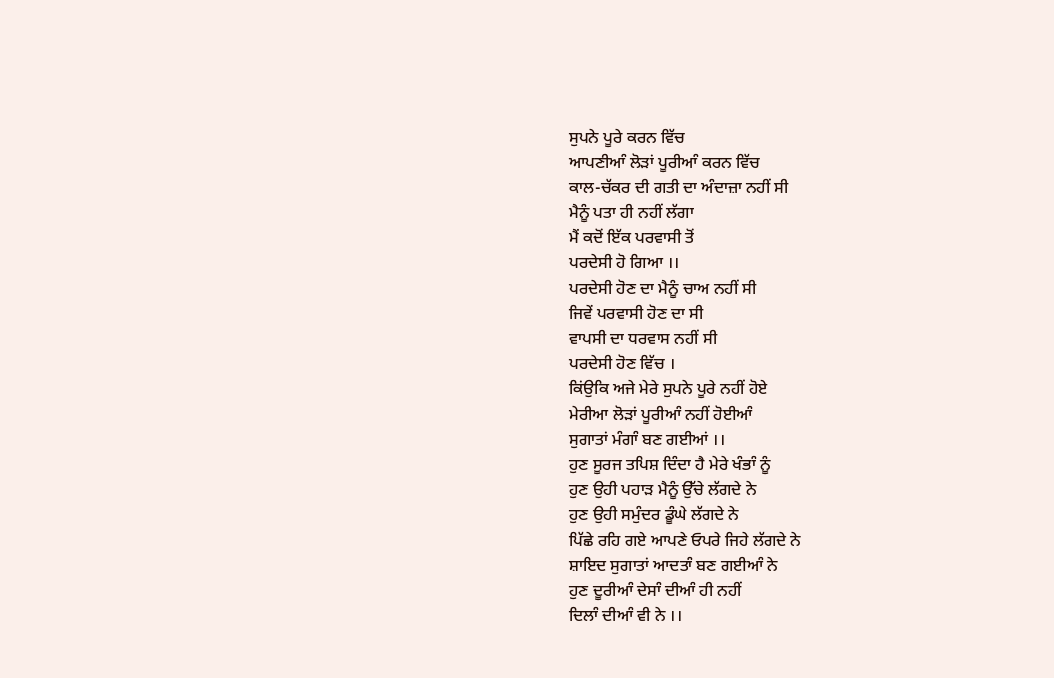ਸੁਪਨੇ ਪੂਰੇ ਕਰਨ ਵਿੱਚ
ਆਪਣੀਆੰ ਲੋੜਾਂ ਪੂਰੀਆੰ ਕਰਨ ਵਿੱਚ
ਕਾਲ-ਚੱਕਰ ਦੀ ਗਤੀ ਦਾ ਅੰਦਾਜ਼ਾ ਨਹੀਂ ਸੀ
ਮੈਨੂੰ ਪਤਾ ਹੀ ਨਹੀਂ ਲੱਗਾ
ਮੈਂ ਕਦੋਂ ਇੱਕ ਪਰਵਾਸੀ ਤੋਂ
ਪਰਦੇਸੀ ਹੋ ਗਿਆ ।।
ਪਰਦੇਸੀ ਹੋਣ ਦਾ ਮੈਨੂੰ ਚਾਅ ਨਹੀਂ ਸੀ
ਜਿਵੇਂ ਪਰਵਾਸੀ ਹੋਣ ਦਾ ਸੀ
ਵਾਪਸੀ ਦਾ ਧਰਵਾਸ ਨਹੀਂ ਸੀ
ਪਰਦੇਸੀ ਹੋਣ ਵਿੱਚ ।
ਕਿਂਉਕਿ ਅਜੇ ਮੇਰੇ ਸੁਪਨੇ ਪੂਰੇ ਨਹੀਂ ਹੋਏ
ਮੇਰੀਆ ਲੋੜਾਂ ਪੂਰੀਆੰ ਨਹੀਂ ਹੋਈਆੰ
ਸੁਗਾਤਾਂ ਮੰਗਾੰ ਬਣ ਗਈਆਂ ।।
ਹੁਣ ਸੂਰਜ ਤਪਿਸ਼ ਦਿੰਦਾ ਹੈ ਮੇਰੇ ਖੰਭਾੰ ਨੂੰ
ਹੁਣ ਉਹੀ ਪਹਾੜ ਮੈਨੂੰ ਉੱਚੇ ਲੱਗਦੇ ਨੇ
ਹੁਣ ਉਹੀ ਸਮੁੰਦਰ ਡੂੰਘੇ ਲੱਗਦੇ ਨੇ
ਪਿੱਛੇ ਰਹਿ ਗਏ ਆਪਣੇ ਓਪਰੇ ਜਿਹੇ ਲੱਗਦੇ ਨੇ
ਸ਼ਾਇਦ ਸੁਗਾਤਾਂ ਆਦਤਾੰ ਬਣ ਗਈਆੰ ਨੇ
ਹੁਣ ਦੂਰੀਆੰ ਦੇਸਾੰ ਦੀਆੰ ਹੀ ਨਹੀਂ
ਦਿਲਾੰ ਦੀਆੰ ਵੀ ਨੇ ।।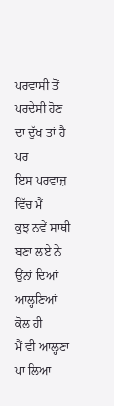ਪਰਵਾਸੀ ਤੋਂ ਪਰਦੇਸੀ ਹੋਣ
ਦਾ ਦੁੱਖ ਤਾਂ ਹੈ ਪਰ
ਇਸ ਪਰਵਾਜ਼ ਵਿੱਚ ਮੈਂ
ਕੁਝ ਨਵੇਂ ਸਾਥੀ ਬਣਾ ਲਏ ਨੇ
ਉਂਨਾਂ ਦਿਆਂ ਆਲ੍ਹਣਿਆਂ ਕੋਲ ਹੀ
ਮੈਂ ਵੀ ਆਲ੍ਹਣਾ ਪਾ ਲਿਆ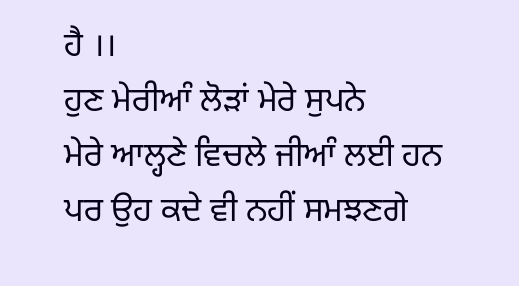ਹੈ ।।
ਹੁਣ ਮੇਰੀਆੰ ਲੋੜਾਂ ਮੇਰੇ ਸੁਪਨੇ
ਮੇਰੇ ਆਲ੍ਹਣੇ ਵਿਚਲੇ ਜੀਆੰ ਲਈ ਹਨ
ਪਰ ਉਹ ਕਦੇ ਵੀ ਨਹੀਂ ਸਮਝਣਗੇ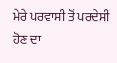ਮੇਰੇ ਪਰਵਾਸੀ ਤੋਂ ਪਰਦੇਸੀ ਹੋਣ ਦਾ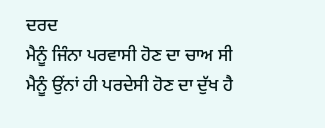ਦਰਦ
ਮੈਨੂੰ ਜਿੰਨਾ ਪਰਵਾਸੀ ਹੋਣ ਦਾ ਚਾਅ ਸੀ
ਮੈਨੂੰ ਉਂਨਾਂ ਹੀ ਪਰਦੇਸੀ ਹੋਣ ਦਾ ਦੁੱਖ ਹੈ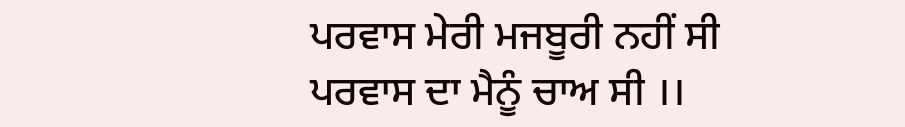ਪਰਵਾਸ ਮੇਰੀ ਮਜਬੂਰੀ ਨਹੀਂ ਸੀ
ਪਰਵਾਸ ਦਾ ਮੈਨੂੰ ਚਾਅ ਸੀ ।।